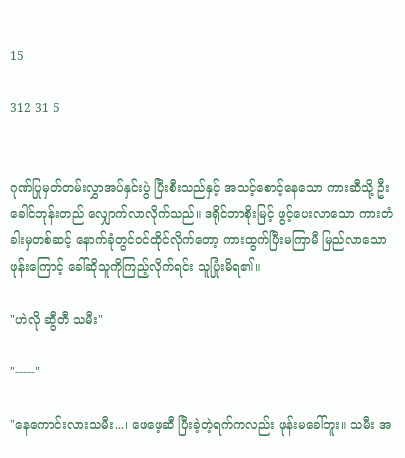15

312 31 5


ဂုဏ်ပြုမှတ်တမ်းလွှာအပ်နှင်းပွဲ ပြီးစီးသည်နှင့် အသင့်စောင့်နေသော ကားဆီသို့ ဦးခေါင်ဘုန်းတည် လျှောက်လာလိုက်သည်။ ဒရိုင်ဘာစိုးမြင့် ဖွင့်ပေးလာသော ကားတံခါးမှတစ်ဆင့် နောက်ခုံတွင်ဝင်ထိုင်လိုက်တော့ ကားထွက်ပြီးမကြာမီ မြည်လာသောဖုန်းကြောင့် ခေါ်ဆိုသူကိုကြည့်လိုက်ရင်း သူပြုံးမိရ၏။

"ဟဲလို ဆွီတီ သမီး"

"-----"

"နေကောင်းလားသမီး...၊ ဖေဖေ့ဆီ ပြီးခဲ့တဲ့ရက်ကလည်း ဖုန်းမခေါ်ဘူး။ သမီး အ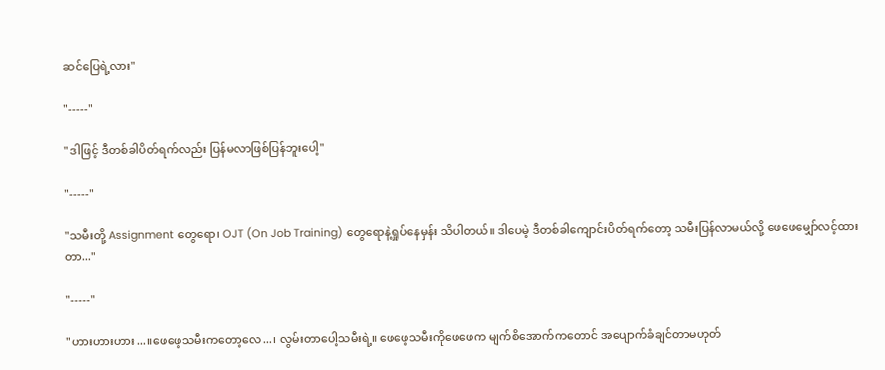ဆင်ပြေရဲ့လား"

"-----"

"ဒါဖြင့် ဒီတစ်ခါပိတ်ရက်လည်း ပြန်မလာဖြစ်ပြန်ဘူးပေါ့"

"-----"

"သမီးတို့ Assignment တွေရော၊ OJT (On Job Training) တွေရောနဲ့ရှုပ်နေမှန်း သိပါတယ်။ ဒါပေမဲ့ ဒီတစ်ခါကျောင်းပိတ်ရက်တော့ သမီးပြန်လာမယ်လို့ ဖေဖေမျှော်လင့်ထားတာ..."

"-----"

"ဟားဟားဟား...။ဖေဖေ့သမီးကတော့လေ...၊ လွမ်းတာပေါ့သမီးရဲ့။ ဖေဖေ့သမီးကိုဖေဖေက မျက်စိအောက်ကတောင် အပျောက်ခံချင်တာမဟုတ်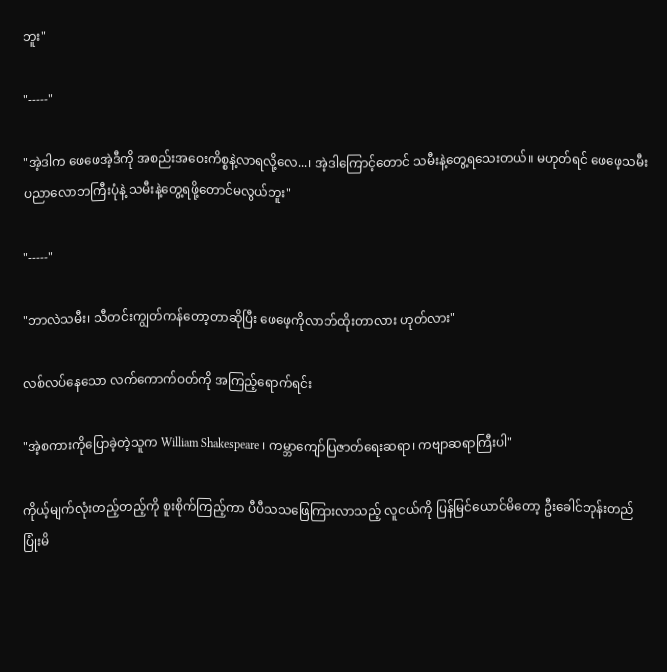ဘူး"

"-----"

"အဲ့ဒါက ဖေဖေအဲ့ဒီကို အစည်းအဝေးကိစ္စနဲ့လာရလို့လေ...၊ အဲ့ဒါကြောင့်တောင် သမီးနဲ့တွေ့ရသေးတယ်။ မဟုတ်ရင် ဖေဖေ့သမီး ပညာလောဘကြီးပုံနဲ့ သမီးနဲ့တွေ့ရဖို့တောင်မလွယ်ဘူး"

"-----"

"ဘာလဲသမီး၊ သီတင်းကျွတ်ကန်တော့တာဆိုပြီး ဖေဖေ့ကိုလာဘ်ထိုးတာလား ဟုတ်လား"

လစ်လပ်နေသော လက်ကောက်ဝတ်ကို အကြည့်ရောက်ရင်း

"အဲ့စကားကိုပြောခဲ့တဲ့သူက William Shakespeare ၊ ကမ္ဘာကျော်ပြဇာတ်ရေးဆရာ၊ ကဗျာဆရာကြီးပါ"

ကိုယ့်မျက်လုံးတည့်တည့်ကို စူးစိုက်ကြည့်ကာ ပီပီသသဖြေကြားလာသည့် လူငယ်ကို ပြန်မြင်ယောင်မိတော့ ဦးခေါင်ဘုန်းတည် ပြုံးမိ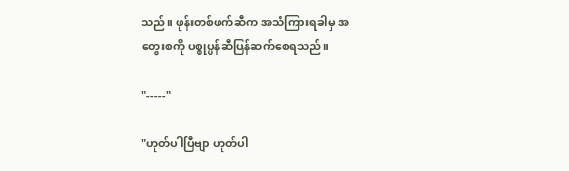သည်။ ဖုန်းတစ်ဖက်ဆီက အသံကြားရခါမှ အတွေးစကို ပစ္စုပ္ပန်ဆီပြန်ဆက်စေရသည်။

"-----"

"ဟုတ်ပါပြီဗျာ ဟုတ်ပါ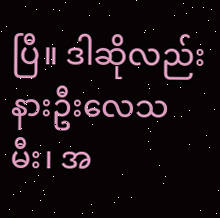ပြီ။ ဒါဆိုလည်း နားဦးလေသမီး၊ အ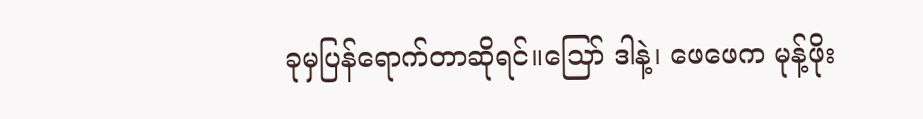ခုမှပြန်ရောက်တာဆိုရင်။သြော် ဒါနဲ့၊ ဖေဖေက မုန့်ဖိုး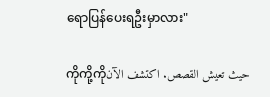ရောပြန်ပေးရဦးမှာလား"

ကိုကို့ကိုحيث تعيش القصص. اكتشف الآن